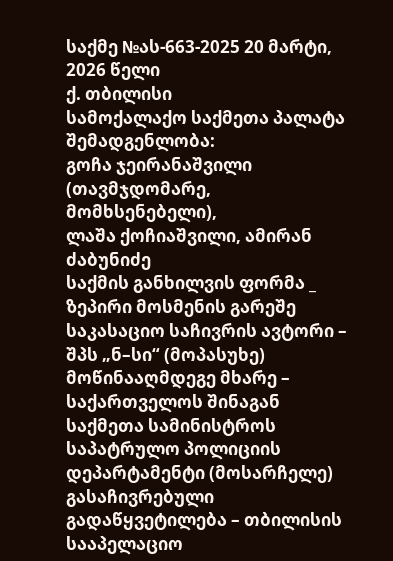საქმე №ას-663-2025 20 მარტი, 2026 წელი
ქ. თბილისი
სამოქალაქო საქმეთა პალატა
შემადგენლობა:
გოჩა ჯეირანაშვილი (თავმჯდომარე, მომხსენებელი),
ლაშა ქოჩიაშვილი, ამირან ძაბუნიძე
საქმის განხილვის ფორმა _ ზეპირი მოსმენის გარეშე
საკასაციო საჩივრის ავტორი – შპს „ნ–სი“ (მოპასუხე)
მოწინააღმდეგე მხარე – საქართველოს შინაგან საქმეთა სამინისტროს საპატრულო პოლიციის დეპარტამენტი (მოსარჩელე)
გასაჩივრებული გადაწყვეტილება – თბილისის სააპელაციო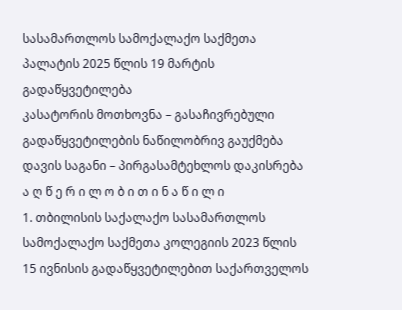სასამართლოს სამოქალაქო საქმეთა პალატის 2025 წლის 19 მარტის გადაწყვეტილება
კასატორის მოთხოვნა – გასაჩივრებული გადაწყვეტილების ნაწილობრივ გაუქმება
დავის საგანი – პირგასამტეხლოს დაკისრება
ა ღ წ ე რ ი ლ ო ბ ი თ ი ნ ა წ ი ლ ი
1. თბილისის საქალაქო სასამართლოს სამოქალაქო საქმეთა კოლეგიის 2023 წლის 15 ივნისის გადაწყვეტილებით საქართველოს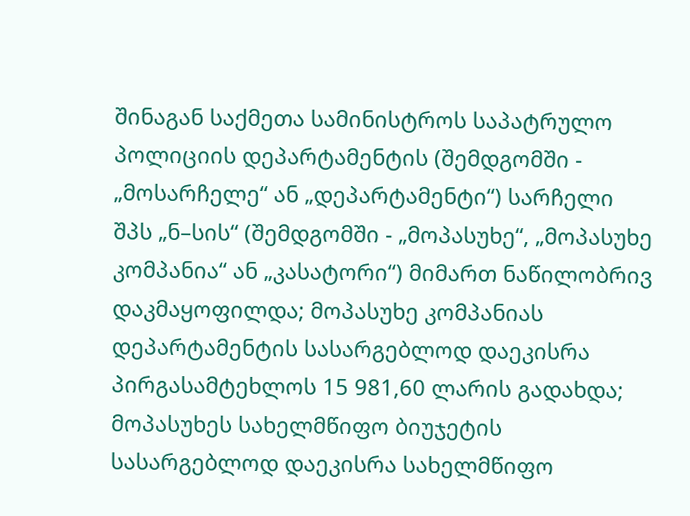შინაგან საქმეთა სამინისტროს საპატრულო პოლიციის დეპარტამენტის (შემდგომში - „მოსარჩელე“ ან „დეპარტამენტი“) სარჩელი შპს „ნ–სის“ (შემდგომში - „მოპასუხე“, „მოპასუხე კომპანია“ ან „კასატორი“) მიმართ ნაწილობრივ დაკმაყოფილდა; მოპასუხე კომპანიას დეპარტამენტის სასარგებლოდ დაეკისრა პირგასამტეხლოს 15 981,60 ლარის გადახდა; მოპასუხეს სახელმწიფო ბიუჯეტის სასარგებლოდ დაეკისრა სახელმწიფო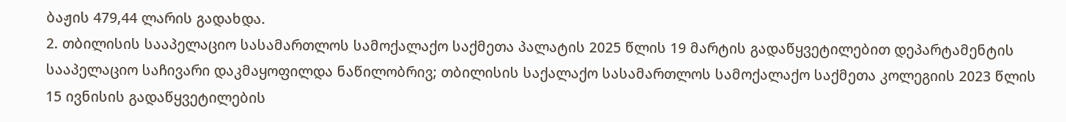ბაჟის 479,44 ლარის გადახდა.
2. თბილისის სააპელაციო სასამართლოს სამოქალაქო საქმეთა პალატის 2025 წლის 19 მარტის გადაწყვეტილებით დეპარტამენტის სააპელაციო საჩივარი დაკმაყოფილდა ნაწილობრივ; თბილისის საქალაქო სასამართლოს სამოქალაქო საქმეთა კოლეგიის 2023 წლის 15 ივნისის გადაწყვეტილების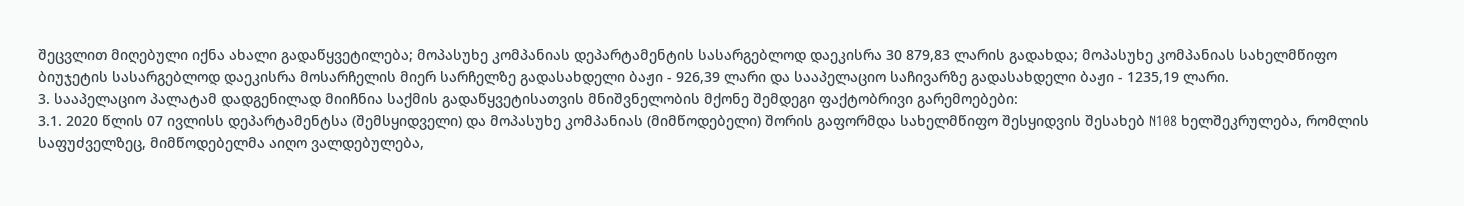შეცვლით მიღებული იქნა ახალი გადაწყვეტილება; მოპასუხე კომპანიას დეპარტამენტის სასარგებლოდ დაეკისრა 30 879,83 ლარის გადახდა; მოპასუხე კომპანიას სახელმწიფო ბიუჯეტის სასარგებლოდ დაეკისრა მოსარჩელის მიერ სარჩელზე გადასახდელი ბაჟი - 926,39 ლარი და სააპელაციო საჩივარზე გადასახდელი ბაჟი - 1235,19 ლარი.
3. სააპელაციო პალატამ დადგენილად მიიჩნია საქმის გადაწყვეტისათვის მნიშვნელობის მქონე შემდეგი ფაქტობრივი გარემოებები:
3.1. 2020 წლის 07 ივლისს დეპარტამენტსა (შემსყიდველი) და მოპასუხე კომპანიას (მიმწოდებელი) შორის გაფორმდა სახელმწიფო შესყიდვის შესახებ N108 ხელშეკრულება, რომლის საფუძველზეც, მიმწოდებელმა აიღო ვალდებულება,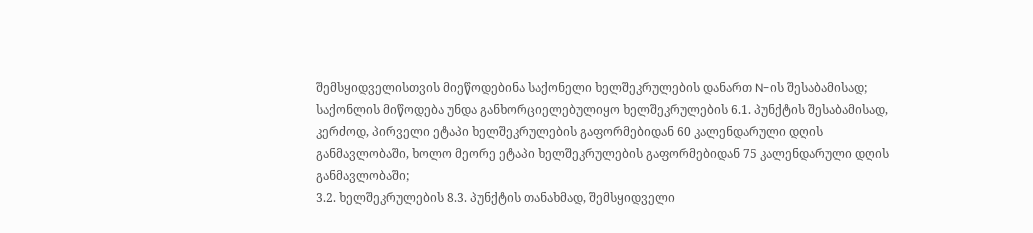შემსყიდველისთვის მიეწოდებინა საქონელი ხელშეკრულების დანართ N-ის შესაბამისად; საქონლის მიწოდება უნდა განხორციელებულიყო ხელშეკრულების 6.1. პუნქტის შესაბამისად, კერძოდ, პირველი ეტაპი ხელშეკრულების გაფორმებიდან 60 კალენდარული დღის განმავლობაში, ხოლო მეორე ეტაპი ხელშეკრულების გაფორმებიდან 75 კალენდარული დღის განმავლობაში;
3.2. ხელშეკრულების 8.3. პუნქტის თანახმად, შემსყიდველი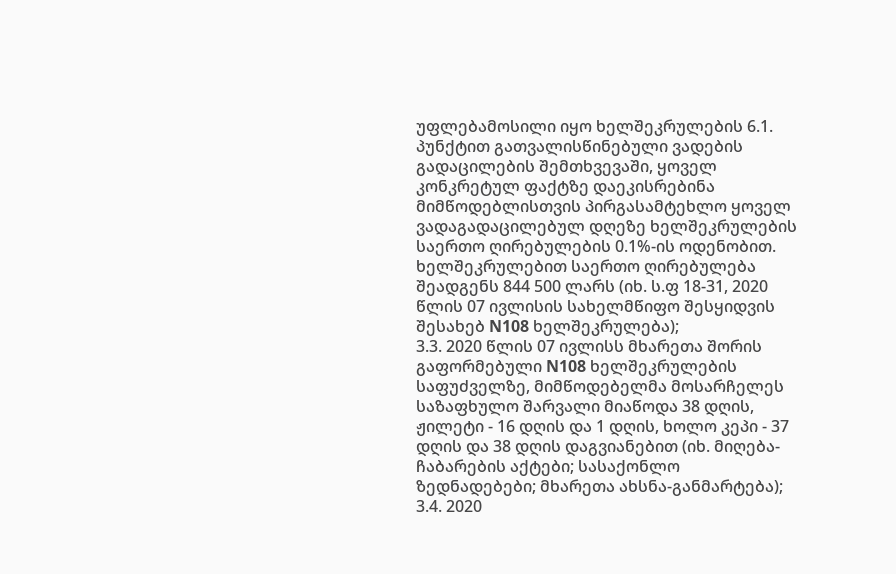უფლებამოსილი იყო ხელშეკრულების 6.1. პუნქტით გათვალისწინებული ვადების გადაცილების შემთხვევაში, ყოველ კონკრეტულ ფაქტზე დაეკისრებინა მიმწოდებლისთვის პირგასამტეხლო ყოველ ვადაგადაცილებულ დღეზე ხელშეკრულების საერთო ღირებულების 0.1%-ის ოდენობით. ხელშეკრულებით საერთო ღირებულება შეადგენს 844 500 ლარს (იხ. ს.ფ 18-31, 2020 წლის 07 ივლისის სახელმწიფო შესყიდვის შესახებ N108 ხელშეკრულება);
3.3. 2020 წლის 07 ივლისს მხარეთა შორის გაფორმებული N108 ხელშეკრულების საფუძველზე, მიმწოდებელმა მოსარჩელეს საზაფხულო შარვალი მიაწოდა 38 დღის, ჟილეტი - 16 დღის და 1 დღის, ხოლო კეპი - 37 დღის და 38 დღის დაგვიანებით (იხ. მიღება-ჩაბარების აქტები; სასაქონლო ზედნადებები; მხარეთა ახსნა-განმარტება);
3.4. 2020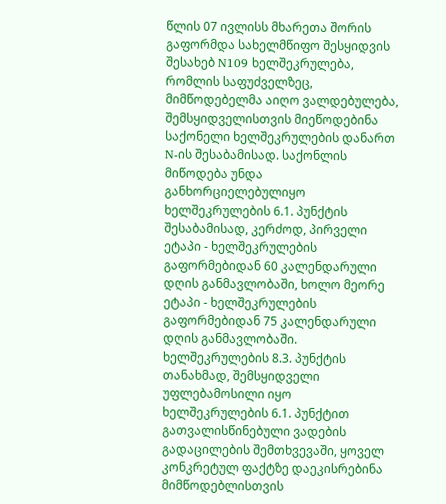წლის 07 ივლისს მხარეთა შორის გაფორმდა სახელმწიფო შესყიდვის შესახებ N109 ხელშეკრულება, რომლის საფუძველზეც, მიმწოდებელმა აიღო ვალდებულება, შემსყიდველისთვის მიეწოდებინა საქონელი ხელშეკრულების დანართ N-ის შესაბამისად. საქონლის მიწოდება უნდა განხორციელებულიყო ხელშეკრულების 6.1. პუნქტის შესაბამისად, კერძოდ, პირველი ეტაპი - ხელშეკრულების გაფორმებიდან 60 კალენდარული დღის განმავლობაში, ხოლო მეორე ეტაპი - ხელშეკრულების გაფორმებიდან 75 კალენდარული დღის განმავლობაში. ხელშეკრულების 8.3. პუნქტის თანახმად, შემსყიდველი უფლებამოსილი იყო ხელშეკრულების 6.1. პუნქტით გათვალისწინებული ვადების გადაცილების შემთხვევაში, ყოველ კონკრეტულ ფაქტზე დაეკისრებინა მიმწოდებლისთვის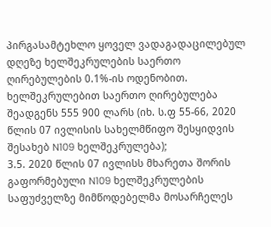პირგასამტეხლო ყოველ ვადაგადაცილებულ დღეზე ხელშეკრულების საერთო ღირებულების 0.1%-ის ოდენობით. ხელშეკრულებით საერთო ღირებულება შეადგენს 555 900 ლარს (იხ. ს.ფ 55-66, 2020 წლის 07 ივლისის სახელმწიფო შესყიდვის შესახებ N109 ხელშეკრულება);
3.5. 2020 წლის 07 ივლისს მხარეთა შორის გაფორმებული N109 ხელშეკრულების საფუძველზე მიმწოდებელმა მოსარჩელეს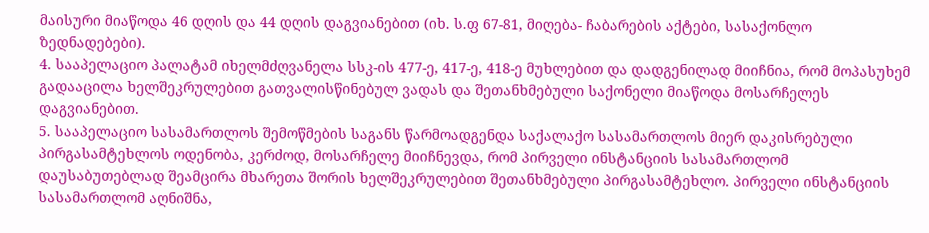მაისური მიაწოდა 46 დღის და 44 დღის დაგვიანებით (იხ. ს.ფ 67-81, მიღება- ჩაბარების აქტები, სასაქონლო ზედნადებები).
4. სააპელაციო პალატამ იხელმძღვანელა სსკ-ის 477-ე, 417-ე, 418-ე მუხლებით და დადგენილად მიიჩნია, რომ მოპასუხემ გადააცილა ხელშეკრულებით გათვალისწინებულ ვადას და შეთანხმებული საქონელი მიაწოდა მოსარჩელეს დაგვიანებით.
5. სააპელაციო სასამართლოს შემოწმების საგანს წარმოადგენდა საქალაქო სასამართლოს მიერ დაკისრებული პირგასამტეხლოს ოდენობა, კერძოდ, მოსარჩელე მიიჩნევდა, რომ პირველი ინსტანციის სასამართლომ დაუსაბუთებლად შეამცირა მხარეთა შორის ხელშეკრულებით შეთანხმებული პირგასამტეხლო. პირველი ინსტანციის სასამართლომ აღნიშნა,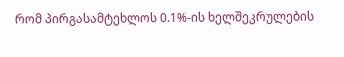რომ პირგასამტეხლოს 0.1%-ის ხელშეკრულების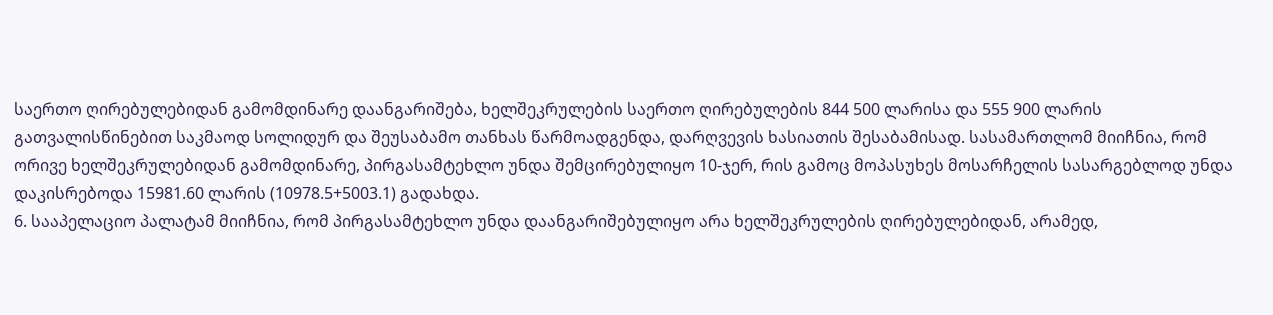საერთო ღირებულებიდან გამომდინარე დაანგარიშება, ხელშეკრულების საერთო ღირებულების 844 500 ლარისა და 555 900 ლარის გათვალისწინებით საკმაოდ სოლიდურ და შეუსაბამო თანხას წარმოადგენდა, დარღვევის ხასიათის შესაბამისად. სასამართლომ მიიჩნია, რომ ორივე ხელშეკრულებიდან გამომდინარე, პირგასამტეხლო უნდა შემცირებულიყო 10-ჯერ, რის გამოც მოპასუხეს მოსარჩელის სასარგებლოდ უნდა დაკისრებოდა 15981.60 ლარის (10978.5+5003.1) გადახდა.
6. სააპელაციო პალატამ მიიჩნია, რომ პირგასამტეხლო უნდა დაანგარიშებულიყო არა ხელშეკრულების ღირებულებიდან, არამედ,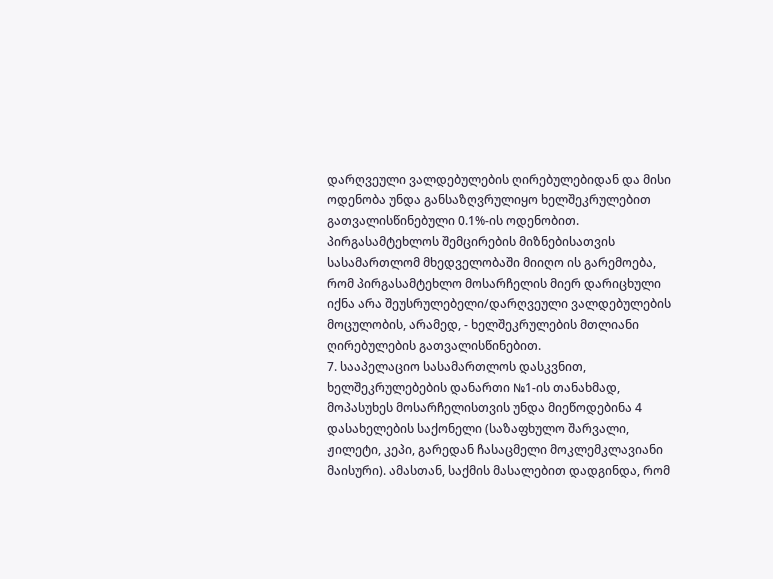დარღვეული ვალდებულების ღირებულებიდან და მისი ოდენობა უნდა განსაზღვრულიყო ხელშეკრულებით გათვალისწინებული 0.1%-ის ოდენობით. პირგასამტეხლოს შემცირების მიზნებისათვის სასამართლომ მხედველობაში მიიღო ის გარემოება, რომ პირგასამტეხლო მოსარჩელის მიერ დარიცხული იქნა არა შეუსრულებელი/დარღვეული ვალდებულების მოცულობის, არამედ, - ხელშეკრულების მთლიანი ღირებულების გათვალისწინებით.
7. სააპელაციო სასამართლოს დასკვნით, ხელშეკრულებების დანართი №1-ის თანახმად, მოპასუხეს მოსარჩელისთვის უნდა მიეწოდებინა 4 დასახელების საქონელი (საზაფხულო შარვალი, ჟილეტი, კეპი, გარედან ჩასაცმელი მოკლემკლავიანი მაისური). ამასთან, საქმის მასალებით დადგინდა, რომ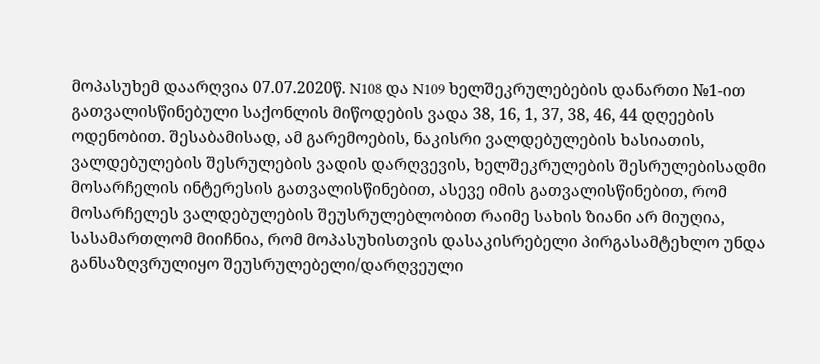მოპასუხემ დაარღვია 07.07.2020წ. N108 და N109 ხელშეკრულებების დანართი №1-ით გათვალისწინებული საქონლის მიწოდების ვადა 38, 16, 1, 37, 38, 46, 44 დღეების ოდენობით. შესაბამისად, ამ გარემოების, ნაკისრი ვალდებულების ხასიათის, ვალდებულების შესრულების ვადის დარღვევის, ხელშეკრულების შესრულებისადმი მოსარჩელის ინტერესის გათვალისწინებით, ასევე იმის გათვალისწინებით, რომ მოსარჩელეს ვალდებულების შეუსრულებლობით რაიმე სახის ზიანი არ მიუღია, სასამართლომ მიიჩნია, რომ მოპასუხისთვის დასაკისრებელი პირგასამტეხლო უნდა განსაზღვრულიყო შეუსრულებელი/დარღვეული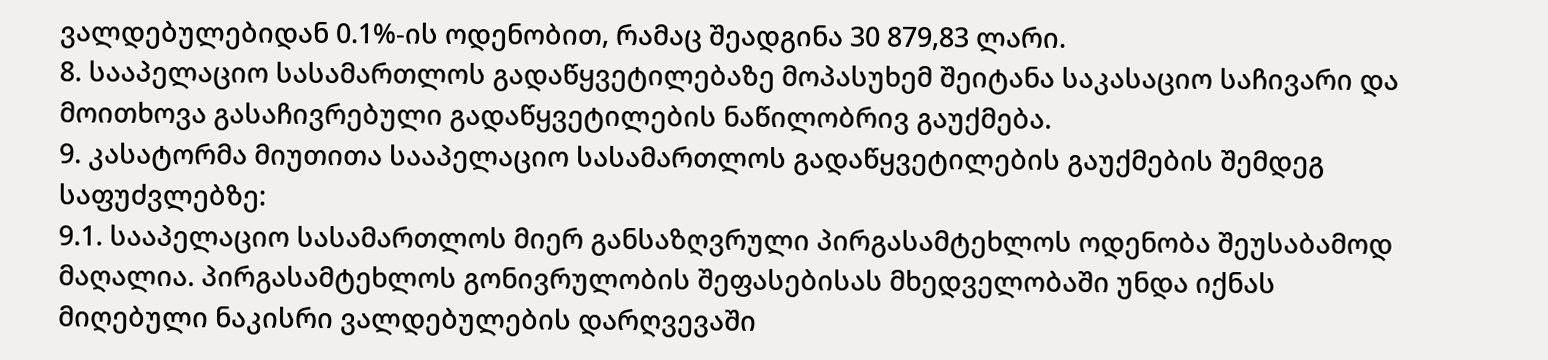ვალდებულებიდან 0.1%-ის ოდენობით, რამაც შეადგინა 30 879,83 ლარი.
8. სააპელაციო სასამართლოს გადაწყვეტილებაზე მოპასუხემ შეიტანა საკასაციო საჩივარი და მოითხოვა გასაჩივრებული გადაწყვეტილების ნაწილობრივ გაუქმება.
9. კასატორმა მიუთითა სააპელაციო სასამართლოს გადაწყვეტილების გაუქმების შემდეგ საფუძვლებზე:
9.1. სააპელაციო სასამართლოს მიერ განსაზღვრული პირგასამტეხლოს ოდენობა შეუსაბამოდ მაღალია. პირგასამტეხლოს გონივრულობის შეფასებისას მხედველობაში უნდა იქნას მიღებული ნაკისრი ვალდებულების დარღვევაში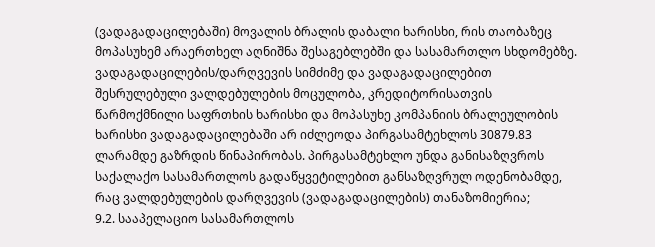(ვადაგადაცილებაში) მოვალის ბრალის დაბალი ხარისხი, რის თაობაზეც მოპასუხემ არაერთხელ აღნიშნა შესაგებლებში და სასამართლო სხდომებზე. ვადაგადაცილების/დარღვევის სიმძიმე და ვადაგადაცილებით შესრულებული ვალდებულების მოცულობა, კრედიტორისათვის წარმოქმნილი საფრთხის ხარისხი და მოპასუხე კომპანიის ბრალეულობის ხარისხი ვადაგადაცილებაში არ იძლეოდა პირგასამტეხლოს 30879.83 ლარამდე გაზრდის წინაპირობას. პირგასამტეხლო უნდა განისაზღვროს საქალაქო სასამართლოს გადაწყვეტილებით განსაზღვრულ ოდენობამდე, რაც ვალდებულების დარღვევის (ვადაგადაცილების) თანაზომიერია;
9.2. სააპელაციო სასამართლოს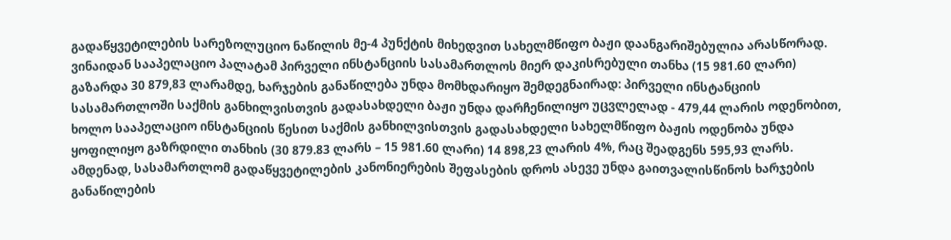გადაწყვეტილების სარეზოლუციო ნაწილის მე-4 პუნქტის მიხედვით სახელმწიფო ბაჟი დაანგარიშებულია არასწორად. ვინაიდან სააპელაციო პალატამ პირველი ინსტანციის სასამართლოს მიერ დაკისრებული თანხა (15 981.60 ლარი) გაზარდა 30 879,83 ლარამდე, ხარჯების განაწილება უნდა მომხდარიყო შემდეგნაირად: პირველი ინსტანციის სასამართლოში საქმის განხილვისთვის გადასახდელი ბაჟი უნდა დარჩენილიყო უცვლელად - 479,44 ლარის ოდენობით, ხოლო სააპელაციო ინსტანციის წესით საქმის განხილვისთვის გადასახდელი სახელმწიფო ბაჟის ოდენობა უნდა ყოფილიყო გაზრდილი თანხის (30 879.83 ლარს – 15 981.60 ლარი) 14 898,23 ლარის 4%, რაც შეადგენს 595,93 ლარს. ამდენად, სასამართლომ გადაწყვეტილების კანონიერების შეფასების დროს ასევე უნდა გაითვალისწინოს ხარჯების განაწილების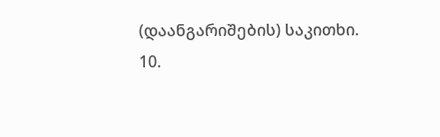(დაანგარიშების) საკითხი.
10.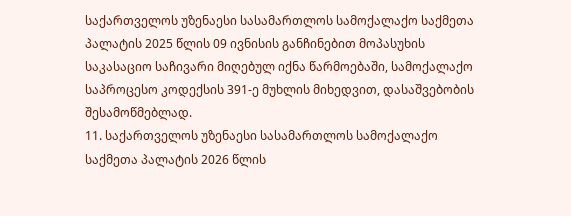საქართველოს უზენაესი სასამართლოს სამოქალაქო საქმეთა პალატის 2025 წლის 09 ივნისის განჩინებით მოპასუხის საკასაციო საჩივარი მიღებულ იქნა წარმოებაში, სამოქალაქო საპროცესო კოდექსის 391-ე მუხლის მიხედვით, დასაშვებობის შესამოწმებლად.
11. საქართველოს უზენაესი სასამართლოს სამოქალაქო საქმეთა პალატის 2026 წლის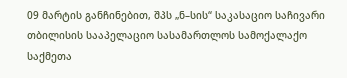09 მარტის განჩინებით, შპს „ნ–სის“ საკასაციო საჩივარი თბილისის სააპელაციო სასამართლოს სამოქალაქო საქმეთა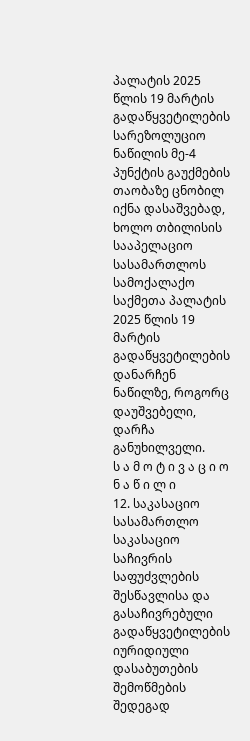პალატის 2025 წლის 19 მარტის გადაწყვეტილების სარეზოლუციო ნაწილის მე-4 პუნქტის გაუქმების თაობაზე ცნობილ იქნა დასაშვებად, ხოლო თბილისის სააპელაციო სასამართლოს სამოქალაქო საქმეთა პალატის 2025 წლის 19 მარტის გადაწყვეტილების დანარჩენ ნაწილზე, როგორც დაუშვებელი, დარჩა განუხილველი.
ს ა მ ო ტ ი ვ ა ც ი ო ნ ა წ ი ლ ი
12. საკასაციო სასამართლო საკასაციო საჩივრის საფუძვლების შესწავლისა და გასაჩივრებული გადაწყვეტილების იურიდიული დასაბუთების შემოწმების შედეგად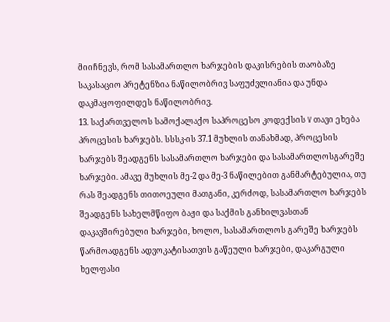მიიჩნევს, რომ სასამართლო ხარჯების დაკისრების თაობაზე საკასაციო პრეტენზია ნაწილობრივ საფუძვლიანია და უნდა დაკმაყოფილდეს ნაწილობრივ.
13. საქართველოს სამოქალაქო საპროცესო კოდექსის V თავი ეხება პროცესის ხარჯებს. სსსკ-ის 37.1 მუხლის თანახმად, პროცესის ხარჯებს შეადგენს სასამართლო ხარჯები და სასამართლოსგარეშე ხარჯები. ამავე მუხლის მე-2 და მე-3 ნაწილებით განმარტებულია, თუ რას შეადგენს თითოეული მათგანი, კერძოდ, სასამართლო ხარჯებს შეადგენს სახელმწიფო ბაჟი და საქმის განხილვასთან დაკავშირებული ხარჯები, ხოლო, სასამართლოს გარეშე ხარჯებს წარმოადგენს ადვოკატისათვის გაწეული ხარჯები, დაკარგული ხელფასი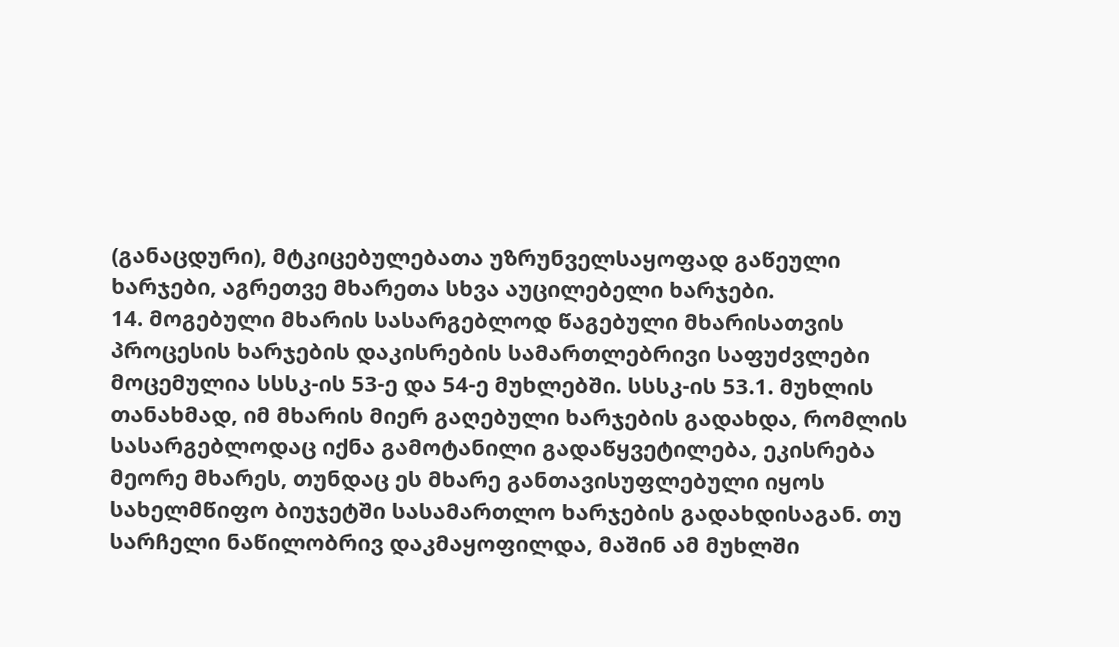(განაცდური), მტკიცებულებათა უზრუნველსაყოფად გაწეული ხარჯები, აგრეთვე მხარეთა სხვა აუცილებელი ხარჯები.
14. მოგებული მხარის სასარგებლოდ წაგებული მხარისათვის პროცესის ხარჯების დაკისრების სამართლებრივი საფუძვლები მოცემულია სსსკ-ის 53-ე და 54-ე მუხლებში. სსსკ-ის 53.1. მუხლის თანახმად, იმ მხარის მიერ გაღებული ხარჯების გადახდა, რომლის სასარგებლოდაც იქნა გამოტანილი გადაწყვეტილება, ეკისრება მეორე მხარეს, თუნდაც ეს მხარე განთავისუფლებული იყოს სახელმწიფო ბიუჯეტში სასამართლო ხარჯების გადახდისაგან. თუ სარჩელი ნაწილობრივ დაკმაყოფილდა, მაშინ ამ მუხლში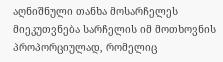აღნიშნული თანხა მოსარჩელეს მიეკუთვნება სარჩელის იმ მოთხოვნის პროპორციულად, რომელიც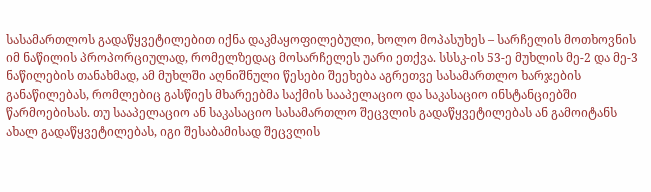სასამართლოს გადაწყვეტილებით იქნა დაკმაყოფილებული, ხოლო მოპასუხეს – სარჩელის მოთხოვნის იმ ნაწილის პროპორციულად, რომელზედაც მოსარჩელეს უარი ეთქვა. სსსკ-ის 53-ე მუხლის მე-2 და მე-3 ნაწილების თანახმად, ამ მუხლში აღნიშნული წესები შეეხება აგრეთვე სასამართლო ხარჯების განაწილებას, რომლებიც გასწიეს მხარეებმა საქმის სააპელაციო და საკასაციო ინსტანციებში წარმოებისას. თუ სააპელაციო ან საკასაციო სასამართლო შეცვლის გადაწყვეტილებას ან გამოიტანს ახალ გადაწყვეტილებას, იგი შესაბამისად შეცვლის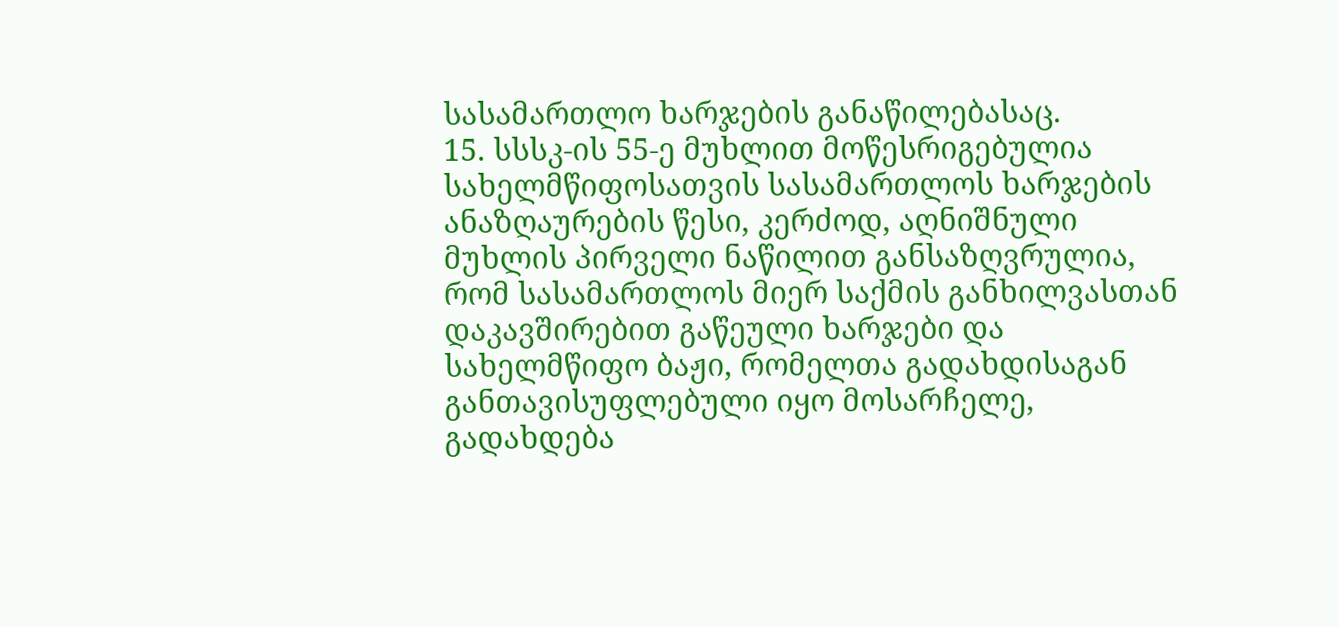სასამართლო ხარჯების განაწილებასაც.
15. სსსკ-ის 55-ე მუხლით მოწესრიგებულია სახელმწიფოსათვის სასამართლოს ხარჯების ანაზღაურების წესი, კერძოდ, აღნიშნული მუხლის პირველი ნაწილით განსაზღვრულია, რომ სასამართლოს მიერ საქმის განხილვასთან დაკავშირებით გაწეული ხარჯები და სახელმწიფო ბაჟი, რომელთა გადახდისაგან განთავისუფლებული იყო მოსარჩელე, გადახდება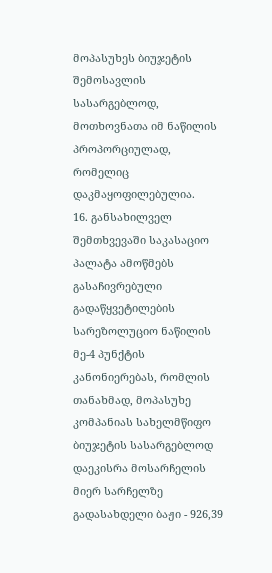მოპასუხეს ბიუჯეტის შემოსავლის სასარგებლოდ, მოთხოვნათა იმ ნაწილის პროპორციულად, რომელიც დაკმაყოფილებულია.
16. განსახილველ შემთხვევაში საკასაციო პალატა ამოწმებს გასაჩივრებული გადაწყვეტილების სარეზოლუციო ნაწილის მე-4 პუნქტის კანონიერებას, რომლის თანახმად, მოპასუხე კომპანიას სახელმწიფო ბიუჯეტის სასარგებლოდ დაეკისრა მოსარჩელის მიერ სარჩელზე გადასახდელი ბაჟი - 926,39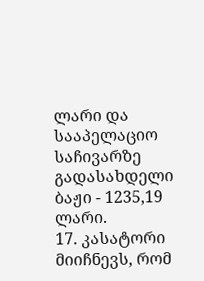ლარი და სააპელაციო საჩივარზე გადასახდელი ბაჟი - 1235,19 ლარი.
17. კასატორი მიიჩნევს, რომ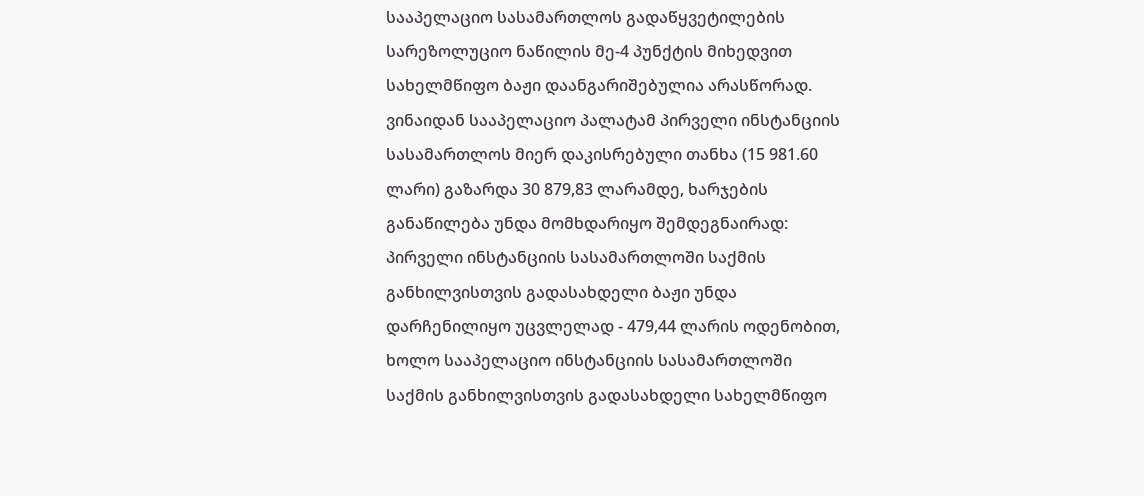სააპელაციო სასამართლოს გადაწყვეტილების სარეზოლუციო ნაწილის მე-4 პუნქტის მიხედვით სახელმწიფო ბაჟი დაანგარიშებულია არასწორად. ვინაიდან სააპელაციო პალატამ პირველი ინსტანციის სასამართლოს მიერ დაკისრებული თანხა (15 981.60 ლარი) გაზარდა 30 879,83 ლარამდე, ხარჯების განაწილება უნდა მომხდარიყო შემდეგნაირად: პირველი ინსტანციის სასამართლოში საქმის განხილვისთვის გადასახდელი ბაჟი უნდა დარჩენილიყო უცვლელად - 479,44 ლარის ოდენობით, ხოლო სააპელაციო ინსტანციის სასამართლოში საქმის განხილვისთვის გადასახდელი სახელმწიფო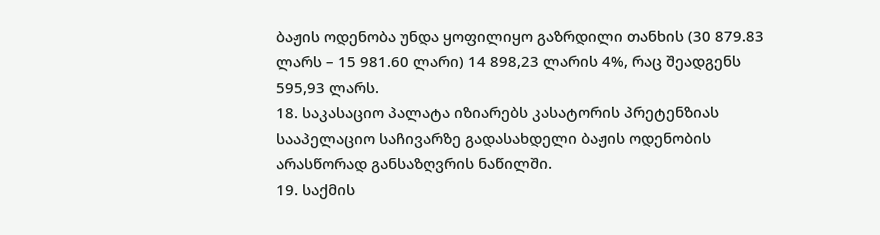ბაჟის ოდენობა უნდა ყოფილიყო გაზრდილი თანხის (30 879.83 ლარს – 15 981.60 ლარი) 14 898,23 ლარის 4%, რაც შეადგენს 595,93 ლარს.
18. საკასაციო პალატა იზიარებს კასატორის პრეტენზიას სააპელაციო საჩივარზე გადასახდელი ბაჟის ოდენობის არასწორად განსაზღვრის ნაწილში.
19. საქმის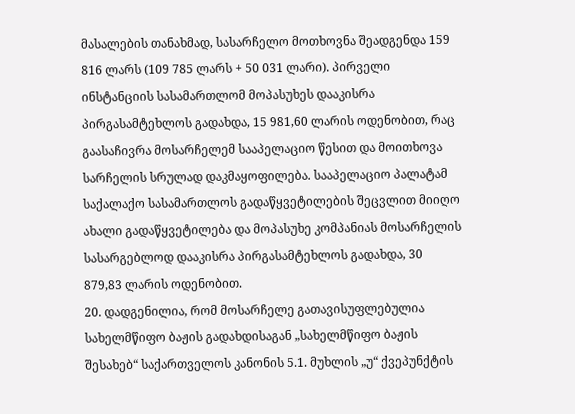მასალების თანახმად, სასარჩელო მოთხოვნა შეადგენდა 159 816 ლარს (109 785 ლარს + 50 031 ლარი). პირველი ინსტანციის სასამართლომ მოპასუხეს დააკისრა პირგასამტეხლოს გადახდა, 15 981,60 ლარის ოდენობით, რაც გაასაჩივრა მოსარჩელემ სააპელაციო წესით და მოითხოვა სარჩელის სრულად დაკმაყოფილება. სააპელაციო პალატამ საქალაქო სასამართლოს გადაწყვეტილების შეცვლით მიიღო ახალი გადაწყვეტილება და მოპასუხე კომპანიას მოსარჩელის სასარგებლოდ დააკისრა პირგასამტეხლოს გადახდა, 30 879,83 ლარის ოდენობით.
20. დადგენილია, რომ მოსარჩელე გათავისუფლებულია სახელმწიფო ბაჟის გადახდისაგან „სახელმწიფო ბაჟის შესახებ“ საქართველოს კანონის 5.1. მუხლის „უ“ ქვეპუნქტის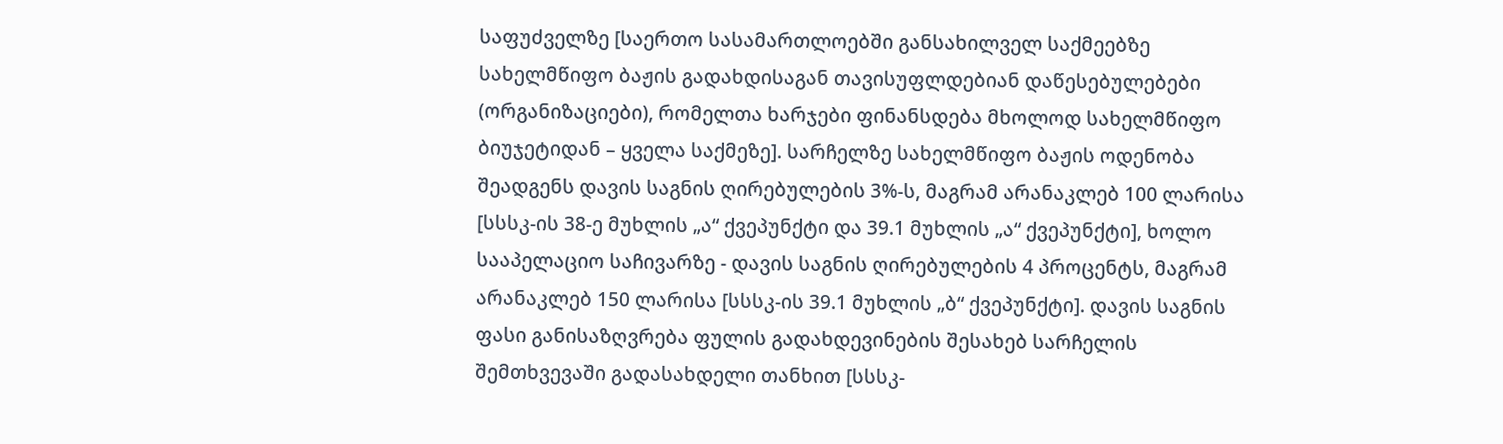საფუძველზე [საერთო სასამართლოებში განსახილველ საქმეებზე სახელმწიფო ბაჟის გადახდისაგან თავისუფლდებიან დაწესებულებები (ორგანიზაციები), რომელთა ხარჯები ფინანსდება მხოლოდ სახელმწიფო ბიუჯეტიდან – ყველა საქმეზე]. სარჩელზე სახელმწიფო ბაჟის ოდენობა შეადგენს დავის საგნის ღირებულების 3%-ს, მაგრამ არანაკლებ 100 ლარისა [სსსკ-ის 38-ე მუხლის „ა“ ქვეპუნქტი და 39.1 მუხლის „ა“ ქვეპუნქტი], ხოლო სააპელაციო საჩივარზე - დავის საგნის ღირებულების 4 პროცენტს, მაგრამ არანაკლებ 150 ლარისა [სსსკ-ის 39.1 მუხლის „ბ“ ქვეპუნქტი]. დავის საგნის ფასი განისაზღვრება ფულის გადახდევინების შესახებ სარჩელის შემთხვევაში გადასახდელი თანხით [სსსკ-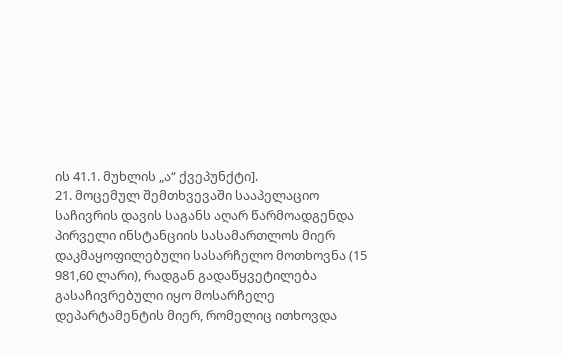ის 41.1. მუხლის „ა“ ქვეპუნქტი].
21. მოცემულ შემთხვევაში სააპელაციო საჩივრის დავის საგანს აღარ წარმოადგენდა პირველი ინსტანციის სასამართლოს მიერ დაკმაყოფილებული სასარჩელო მოთხოვნა (15 981,60 ლარი), რადგან გადაწყვეტილება გასაჩივრებული იყო მოსარჩელე დეპარტამენტის მიერ, რომელიც ითხოვდა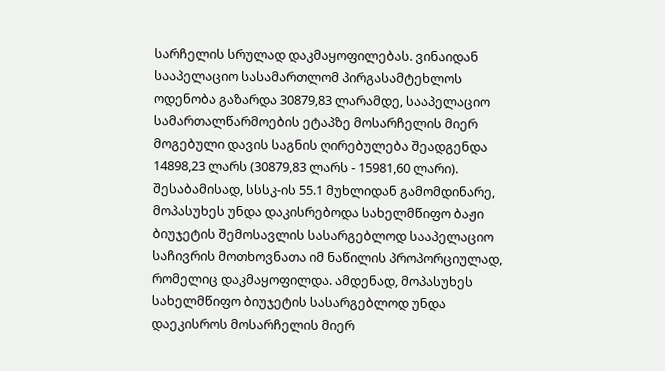სარჩელის სრულად დაკმაყოფილებას. ვინაიდან სააპელაციო სასამართლომ პირგასამტეხლოს ოდენობა გაზარდა 30879,83 ლარამდე, სააპელაციო სამართალწარმოების ეტაპზე მოსარჩელის მიერ მოგებული დავის საგნის ღირებულება შეადგენდა 14898,23 ლარს (30879,83 ლარს - 15981,60 ლარი). შესაბამისად, სსსკ-ის 55.1 მუხლიდან გამომდინარე, მოპასუხეს უნდა დაკისრებოდა სახელმწიფო ბაჟი ბიუჯეტის შემოსავლის სასარგებლოდ სააპელაციო საჩივრის მოთხოვნათა იმ ნაწილის პროპორციულად, რომელიც დაკმაყოფილდა. ამდენად, მოპასუხეს სახელმწიფო ბიუჯეტის სასარგებლოდ უნდა დაეკისროს მოსარჩელის მიერ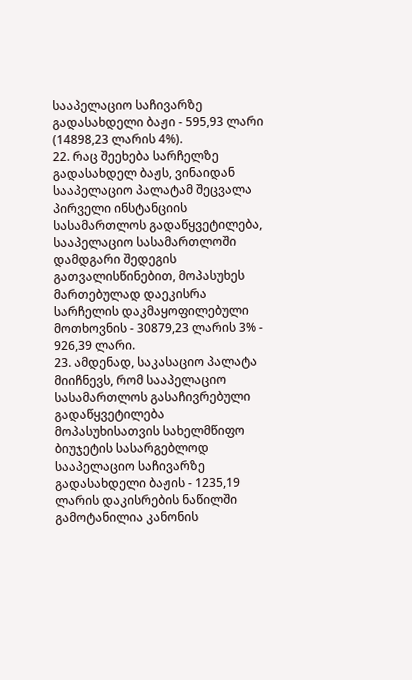სააპელაციო საჩივარზე გადასახდელი ბაჟი - 595,93 ლარი (14898,23 ლარის 4%).
22. რაც შეეხება სარჩელზე გადასახდელ ბაჟს, ვინაიდან სააპელაციო პალატამ შეცვალა პირველი ინსტანციის სასამართლოს გადაწყვეტილება, სააპელაციო სასამართლოში დამდგარი შედეგის გათვალისწინებით, მოპასუხეს მართებულად დაეკისრა სარჩელის დაკმაყოფილებული მოთხოვნის - 30879,23 ლარის 3% - 926,39 ლარი.
23. ამდენად, საკასაციო პალატა მიიჩნევს, რომ სააპელაციო სასამართლოს გასაჩივრებული გადაწყვეტილება მოპასუხისათვის სახელმწიფო ბიუჯეტის სასარგებლოდ სააპელაციო საჩივარზე გადასახდელი ბაჟის - 1235,19 ლარის დაკისრების ნაწილში გამოტანილია კანონის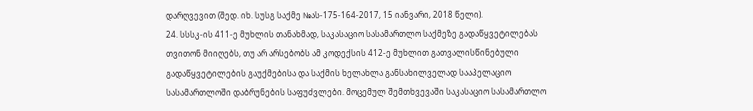დარღვევით (შედ. იხ. სუსგ საქმე №ას-175-164-2017, 15 იანვარი, 2018 წელი).
24. სსსკ-ის 411-ე მუხლის თანახმად, საკასაციო სასამართლო საქმეზე გადაწყვეტილებას თვითონ მიიღებს, თუ არ არსებობს ამ კოდექსის 412-ე მუხლით გათვალისწინებული გადაწყვეტილების გაუქმებისა და საქმის ხელახლა განსახილველად სააპელაციო სასამართლოში დაბრუნების საფუძვლები. მოცემულ შემთხვევაში საკასაციო სასამართლო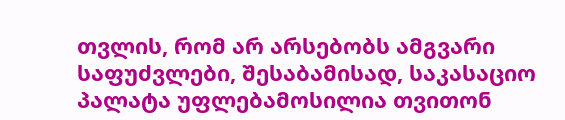თვლის, რომ არ არსებობს ამგვარი საფუძვლები, შესაბამისად, საკასაციო პალატა უფლებამოსილია თვითონ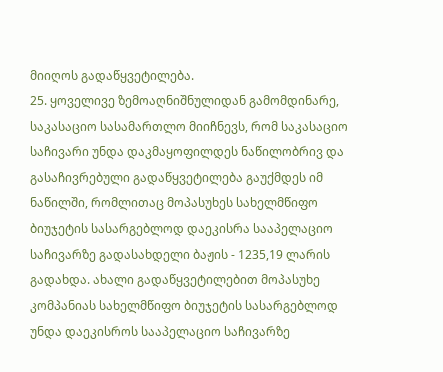მიიღოს გადაწყვეტილება.
25. ყოველივე ზემოაღნიშნულიდან გამომდინარე, საკასაციო სასამართლო მიიჩნევს, რომ საკასაციო საჩივარი უნდა დაკმაყოფილდეს ნაწილობრივ და გასაჩივრებული გადაწყვეტილება გაუქმდეს იმ ნაწილში, რომლითაც მოპასუხეს სახელმწიფო ბიუჯეტის სასარგებლოდ დაეკისრა სააპელაციო საჩივარზე გადასახდელი ბაჟის - 1235,19 ლარის გადახდა. ახალი გადაწყვეტილებით მოპასუხე კომპანიას სახელმწიფო ბიუჯეტის სასარგებლოდ უნდა დაეკისროს სააპელაციო საჩივარზე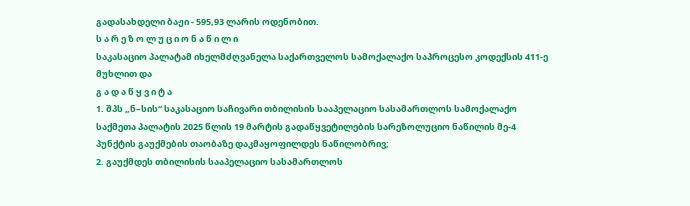გადასახდელი ბაჟი - 595,93 ლარის ოდენობით.
ს ა რ ე ზ ო ლ უ ც ი ო ნ ა წ ი ლ ი
საკასაციო პალატამ იხელმძღვანელა საქართველოს სამოქალაქო საპროცესო კოდექსის 411-ე მუხლით და
გ ა დ ა წ ყ ვ ი ტ ა
1. შპს „ნ–სის“ საკასაციო საჩივარი თბილისის სააპელაციო სასამართლოს სამოქალაქო საქმეთა პალატის 2025 წლის 19 მარტის გადაწყვეტილების სარეზოლუციო ნაწილის მე-4 პუნქტის გაუქმების თაობაზე დაკმაყოფილდეს ნაწილობრივ;
2. გაუქმდეს თბილისის სააპელაციო სასამართლოს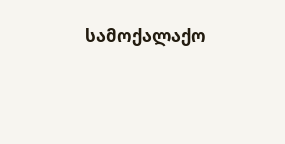სამოქალაქო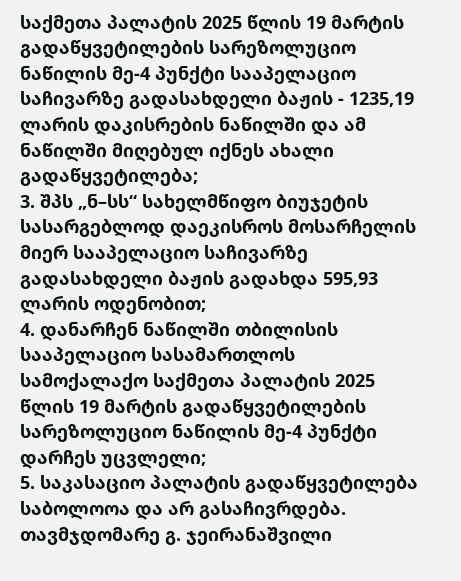საქმეთა პალატის 2025 წლის 19 მარტის გადაწყვეტილების სარეზოლუციო ნაწილის მე-4 პუნქტი სააპელაციო საჩივარზე გადასახდელი ბაჟის - 1235,19 ლარის დაკისრების ნაწილში და ამ ნაწილში მიღებულ იქნეს ახალი გადაწყვეტილება;
3. შპს „ნ–სს“ სახელმწიფო ბიუჯეტის სასარგებლოდ დაეკისროს მოსარჩელის მიერ სააპელაციო საჩივარზე გადასახდელი ბაჟის გადახდა 595,93 ლარის ოდენობით;
4. დანარჩენ ნაწილში თბილისის სააპელაციო სასამართლოს სამოქალაქო საქმეთა პალატის 2025 წლის 19 მარტის გადაწყვეტილების სარეზოლუციო ნაწილის მე-4 პუნქტი დარჩეს უცვლელი;
5. საკასაციო პალატის გადაწყვეტილება საბოლოოა და არ გასაჩივრდება.
თავმჯდომარე გ. ჯეირანაშვილი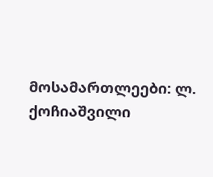მოსამართლეები: ლ. ქოჩიაშვილი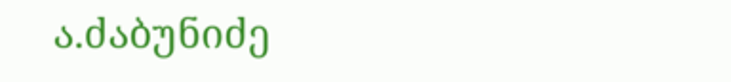ა.ძაბუნიძე